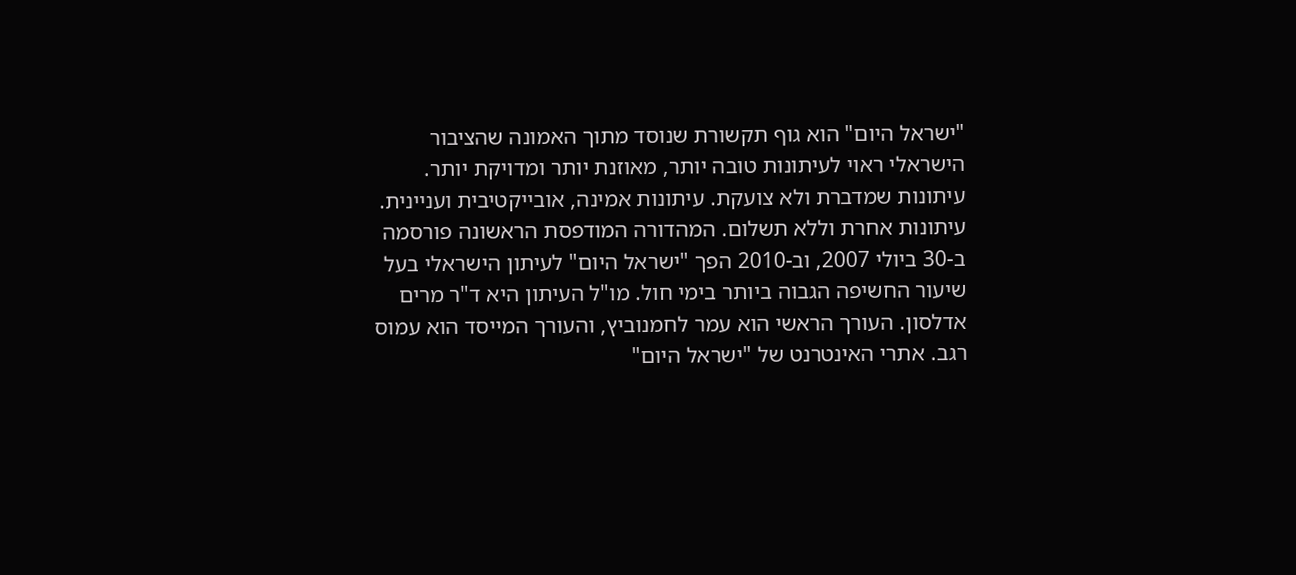"ישראל היום" הוא גוף תקשורת שנוסד מתוך האמונה שהציבור הישראלי ראוי לעיתונות טובה יותר, מאוזנת יותר ומדויקת יותר. עיתונות שמדברת ולא צועקת. עיתונות אמינה, אובייקטיבית ועניינית. עיתונות אחרת וללא תשלום. המהדורה המודפסת הראשונה פורסמה ב-30 ביולי 2007, וב-2010 הפך "ישראל היום" לעיתון הישראלי בעל שיעור החשיפה הגבוה ביותר בימי חול. מו"ל העיתון היא ד"ר מרים אדלסון. העורך הראשי הוא עמר לחמנוביץ, והעורך המייסד הוא עמוס רגב. אתרי האינטרנט של "ישראל היום"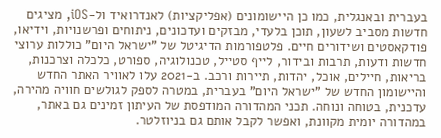בעברית ובאנגלית, כמו כן היישומונים (אפליקציות) לאנדרואיד ול-iOS, מציגים חדשות מסביב לשעון, תוכן בלעדי, מבזקים ועדכונים, ניתוחים ופרשנויות, וידיאו, פודקאסטים ושידורים חיים. פלטפורמות הדיגיטל של "ישראל היום" כוללות ערוצי חדשות ודעות, תרבות ובידור, לייף סטייל, טכנולוגיה, ספורט, כלכלה וצרכנות, בריאות, חיילים, אוכל, יהדות, תיירות ורכב. ב-2021 עלו לאוויר האתר החדש והיישומון החדש של "ישראל היום" בעברית, במטרה לספק לגולשים חוויה מהירה, עדכנית, בטוחה ונוחה. תכני המהדורה המודפסת של העיתון זמינים גם באתר, במהדורה יומית מקוונת, ואפשר לקבל אותם גם בניוזלטר.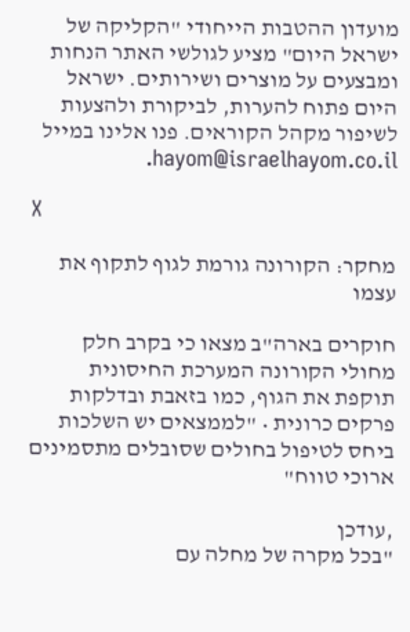מועדון ההטבות הייחודי "הקליקה של ישראל היום" מציע לגולשי האתר הנחות ומבצעים על מוצרים ושירותים. ישראל היום פתוח להערות, לביקורת ולהצעות לשיפור מקהל הקוראים. פנו אלינו במייל hayom@israelhayom.co.il.

X

מחקר: הקורונה גורמת לגוף לתקוף את עצמו

חוקרים בארה"ב מצאו כי בקרב חלק מחולי הקורונה המערכת החיסונית תוקפת את הגוף, כמו בזאבת ובדלקות פרקים כרונית • "לממצאים יש השלכות ביחס לטיפול בחולים שסובלים מתסמינים ארוכי טווח"

,עודכן
"בכל מקרה של מחלה עם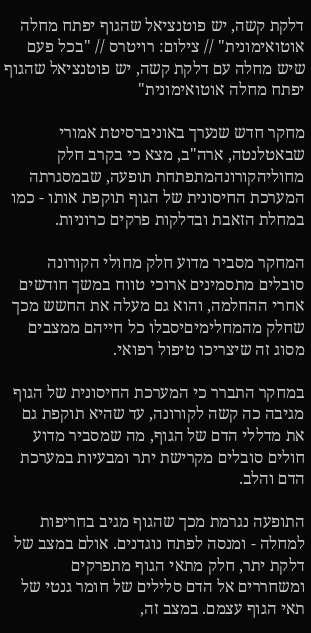דלקת קשה, יש פוטנציאל שהגוף יפתח מחלה אוטואימונית" // צילום: רויטרס // "בכל פעם שיש מחלה עם דלקת קשה, יש פוטנציאל שהגוף יפתח מחלה אוטואימונית"

מחקר חדש שנערך באוניברסיטת אמורי שבאטלנטה, ארה"ב, מצא כי בקרב חלק מחוליהקורונהמתפתחת תופעה, שבמסגרתה המערכת החיסונית של הגוף תוקפת אותו - כמו במחלת הזאבת ובדלקות פרקים כרוניות.

המחקר מסביר מדוע חלק מחולי הקורונה סובלים מתסמינים ארוכי טווח במשך חודשים אחרי ההחלמה, והוא גם מעלה את החשש מכך שחלק מהמחלימיםיסבלו כל חייהם ממצבים מסוג זה שיצריכו טיפול רפואי.

במחקר התברר כי המערכת החיסונית של הגוף מגיבה כה קשה לקורונה, עד שהיא תוקפת גם את מדללי הדם של הגוף, מה שמסביר מדוע חולים סובלים מקרישת יתר ומבעיות במערכת הדם והלב.

התופעה נגרמת מכך שהגוף מגיב בחריפות למחלה - ומנסה לפתח נוגדנים. אולם במצב של דלקת יתר, חלק מתאי הגוף מתפרקים ומשחררים אל הדם סלילים של חומר גנטי של תאי הגוף עצמם. במצב זה,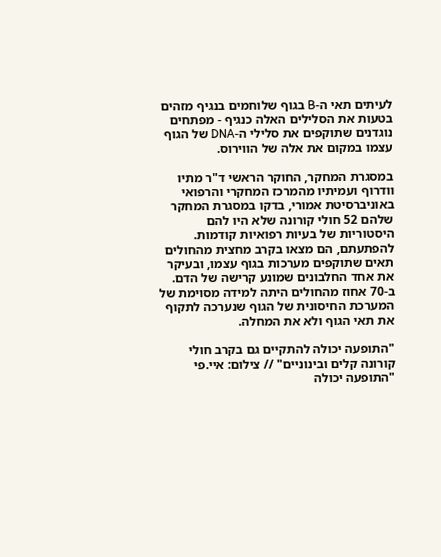לעיתים תאי ה-B בגוף שלוחמים בנגיף מזהים בטעות את הסלילים האלה כנגיף - מפתחים נוגדנים שתוקפים את סלילי ה-DNA של הגוף עצמו במקום את אלה של הווירוס.

במסגרת המחקר, החוקר הראשי ד"ר מתיו וודרוף ועמיתיו מהמרכז המחקרי והרפואי באוניברסיטת אמורי, בדקו במסגרת המחקר שלהם 52 חולי קורונה שלא היו להם היסטוריות של בעיות רפואיות קודמות. להפתעתם, הם מצאו בקרב מחצית מהחולים תאים שתוקפים מערכות בגוף עצמו, ובעיקר את אחד החלבונים שמונע קרישה של הדם. ב-70 אחוז מהחולים היתה למידה מסוימת של המערכת החיסונית של הגוף שנערכה לתקוף את תאי הגוף ולא את המחלה.

"התופעה יכולה להתקיים גם בקרב חולי קורונה קלים ובינוניים" // צילום: איי.פי
"התופעה יכולה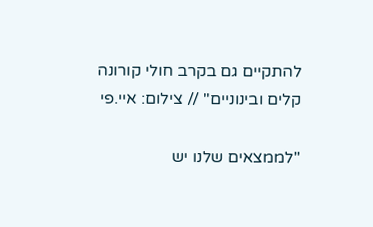להתקיים גם בקרב חולי קורונה קלים ובינוניים" // צילום: איי.פי

"לממצאים שלנו יש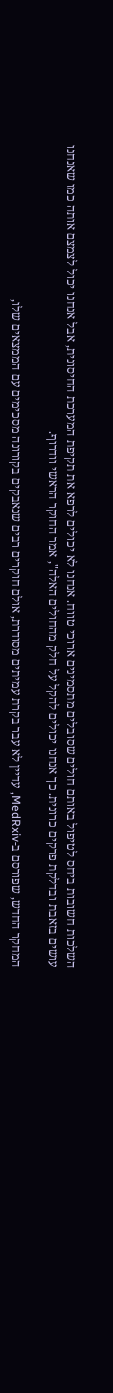השלכות חשובות ביחס לטיפול באותם חולים שסובלים מתסמינים ארוכי טווח. אנחנו לא יכולים לרפא את תקיפת המערכת החיסונית, אבל אנחנו יכול לצמצם אותה כמו שאנחנו עושים בזאבת ובדלקת פרקים כרונית. כך אנחנו יכולים להקל על חלק מהחולים האלה", אמר החוקר הראשי וודרוף.

המחקר החדש, שפורסם ב-MedRxiv, עדיין לא עבר בקרת עמיתים מסודרת, אולם חוקרים רבים שנאבקים בקורונה מסכימים עם הממצאים שלו,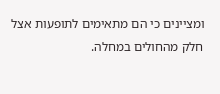ומציינים כי הם מתאימים לתופעות אצל חלק מהחולים במחלה.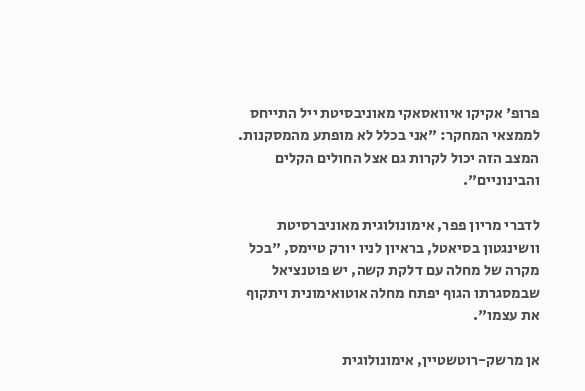פרופ' אקיקו איוואסאקי מאוניבסיטת ייל התייחס לממצאי המחקר: "אני בכלל לא מופתע מהמסקנות. המצב הזה יכול לקרות גם אצל החולים הקלים והבינוניים".

לדברי מריון פפר, אימונולוגית מאוניברסיטת וושינגטון בסיאטל, בראיון לניו יורק טיימס, "בכל מקרה של מחלה עם דלקת קשה, יש פוטנציאל שבמסגרתו הגוף יפתח מחלה אוטואימונית ויתקוף את עצמו".

אן מרשק-רוטשטיין, אימונולוגית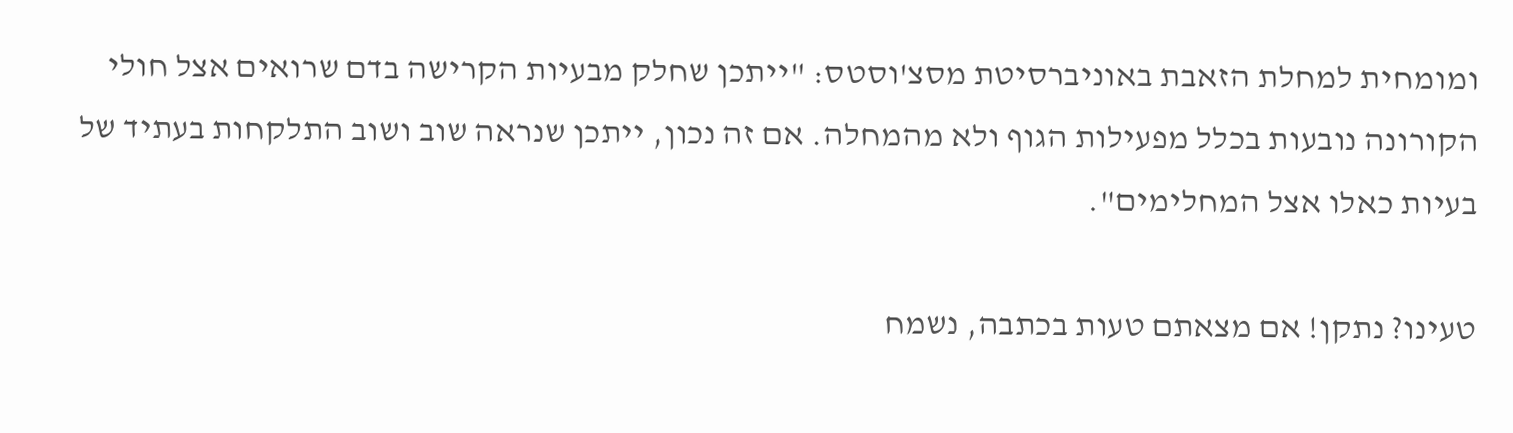ומומחית למחלת הזאבת באוניברסיטת מסצ'וסטס: "ייתכן שחלק מבעיות הקרישה בדם שרואים אצל חולי הקורונה נובעות בכלל מפעילות הגוף ולא מהמחלה. אם זה נכון, ייתכן שנראה שוב ושוב התלקחות בעתיד של בעיות כאלו אצל המחלימים".

טעינו? נתקן! אם מצאתם טעות בכתבה, נשמח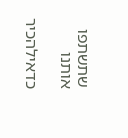שתשתפו אותנו

כדאילהכיר